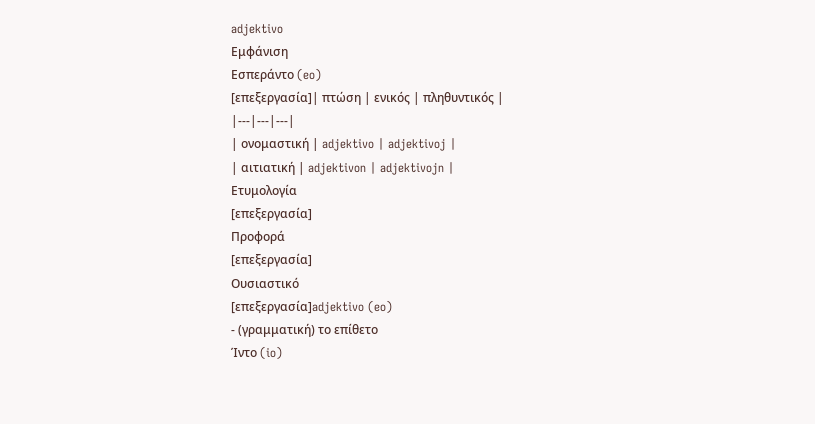adjektivo
Εμφάνιση
Εσπεράντο (eo)
[επεξεργασία]| πτώση | ενικός | πληθυντικός |
|---|---|---|
| ονομαστική | adjektivo | adjektivoj |
| αιτιατική | adjektivon | adjektivojn |
Ετυμολογία
[επεξεργασία]
Προφορά
[επεξεργασία]
Ουσιαστικό
[επεξεργασία]adjektivo (eo)
- (γραμματική) το επίθετο
Ίντο (io)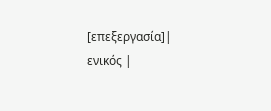[επεξεργασία]| ενικός |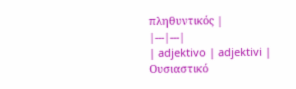πληθυντικός |
|---|---|
| adjektivo | adjektivi |
Ουσιαστικό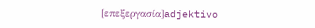[επεξεργασία]adjektivo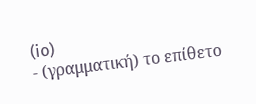(io)
- (γραμματική) το επίθετο